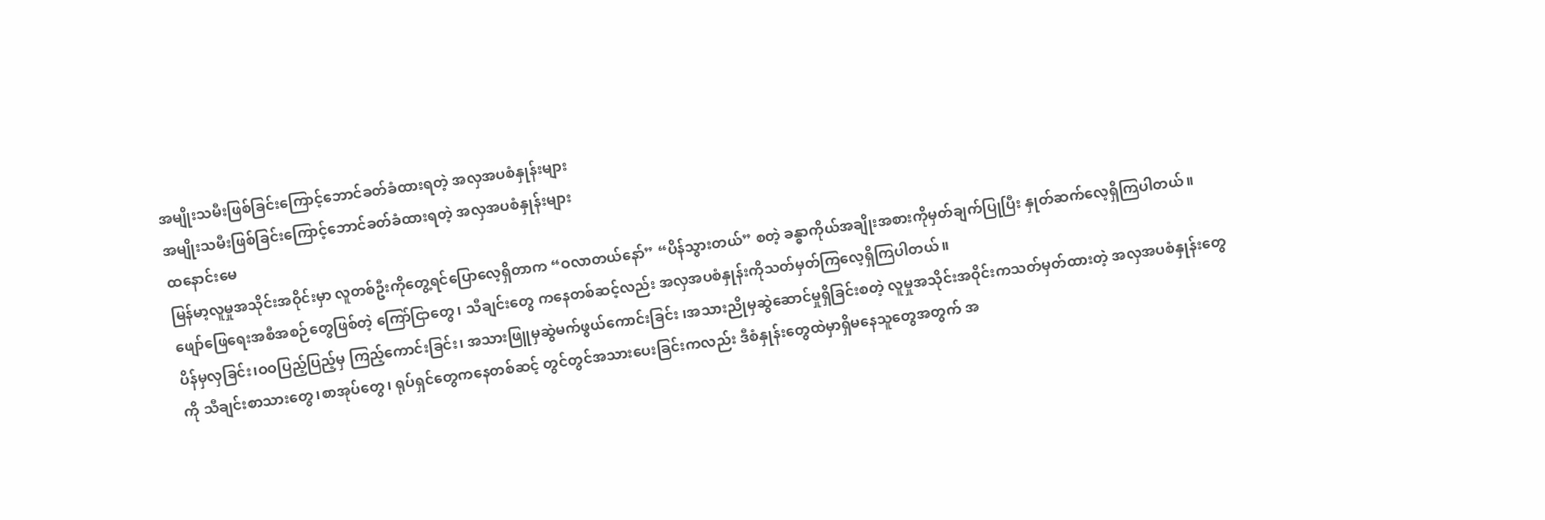အမျိုးသမီးဖြစ်ခြင်းကြောင့်ဘောင်ခတ်ခံထားရတဲ့ အလှအပစံနှုန်းများ
အမျိုးသမီးဖြစ်ခြင်းကြောင့်ဘောင်ခတ်ခံထားရတဲ့ အလှအပစံနှုန်းများ
ထနောင်းမေ
မြန်မာ့လူမှုအသိုင်းအဝိုင်းမှာ လူတစ်ဦးကိုတွေ့ရင်ပြောလေ့ရှိတာက “ဝလာတယ်နော်” “ပိန်သွားတယ်” စတဲ့ ခန္ဓာကိုယ်အချိုးအစားကိုမှတ်ချက်ပြုပြီး နှုတ်ဆက်လေ့ရှိကြပါတယ်။
ဖျော်ဖြေရေးအစီအစဉ်တွေဖြစ်တဲ့ ကြော်ငြာတွေ၊ သီချင်းတွေ ကနေတစ်ဆင့်လည်း အလှအပစံနှုန်းကိုသတ်မှတ်ကြလေ့ရှိကြပါတယ်။
ပိန်မှလှခြင်း၊ဝဝပြည့်ပြည့်မှ ကြည့်ကောင်းခြင်း၊ အသားဖြူမှဆွဲမက်ဖွယ်ကောင်းခြင်း ၊အသားညိုမှဆွဲဆောင်မှုရှိခြင်းစတဲ့ လူမှုအသိုင်းအဝိုင်းကသတ်မှတ်ထားတဲ့ အလှအပစံနှုန်းတွေကို သီချင်းစာသားတွေ၊စာအုပ်တွေ၊ ရုပ်ရှင်တွေကနေတစ်ဆင့် တွင်တွင်အသားပေးခြင်းကလည်း ဒီစံနှုန်းတွေထဲမှာရှိမနေသူတွေအတွက် အ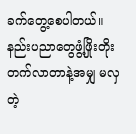ခက်တွေ့စေပါတယ်။ နည်းပညာတွေဖွံ့ဖြိုးတိုးတက်လာတာနဲ့အမျှ မလှတဲ့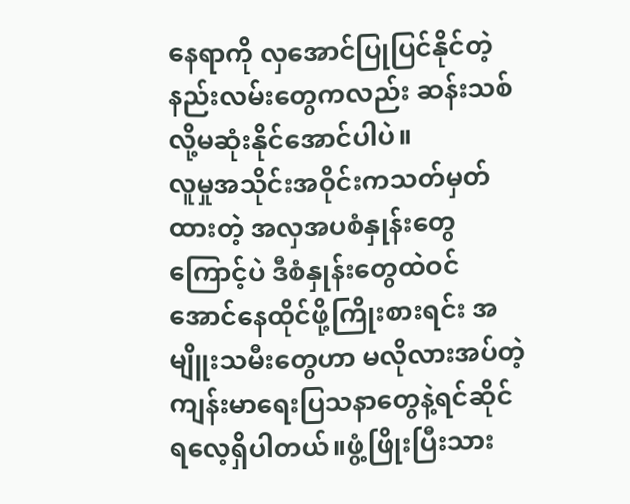နေရာကို လှအောင်ပြုပြင်နိုင်တဲ့ နည်းလမ်းတွေကလည်း ဆန်းသစ်လို့မဆုံးနိုင်အောင်ပါပဲ။
လူမှုအသိုင်းအဝိုင်းကသတ်မှတ်ထားတဲ့ အလှအပစံနှုန်းတွေကြောင့်ပဲ ဒီစံနှုန်းတွေထဲဝင်အောင်နေထိုင်ဖို့ကြိုးစားရင်း အမျိူးသမီးတွေဟာ မလိုလားအပ်တဲ့ ကျန်းမာရေးပြသနာတွေနဲ့ရင်ဆိုင်ရလေ့ရှိပါတယ်။ဖွံ့ဖြိုးပြီးသား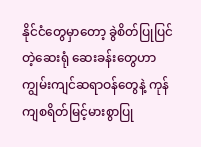နိုင်ငံတွေမှာတော့ ခွဲစိတ်ပြုပြင်တဲ့ဆေးရုံ ဆေးခန်းတွေဟာ ကျွမ်းကျင်ဆရာဝန်တွေနဲ့ ကုန်ကျစရိတ်မြင့်မားစွာပြု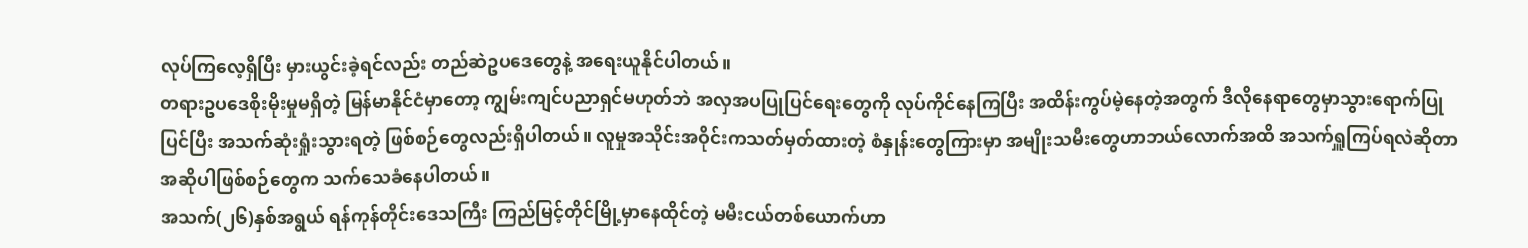လုပ်ကြလေ့ရှိပြီး မှားယွင်းခဲ့ရင်လည်း တည်ဆဲဥပဒေတွေနဲ့ အရေးယူနိုင်ပါတယ်။
တရားဥပဒေစိုးမိုးမှုမရှိတဲ့ မြန်မာနိုင်ငံမှာတော့ ကျွမ်းကျင်ပညာရှင်မဟုတ်ဘဲ အလှအပပြုပြင်ရေးတွေကို လုပ်ကိုင်နေကြပြီး အထိန်းကွပ်မဲ့နေတဲ့အတွက် ဒီလိုနေရာတွေမှာသွားရောက်ပြုပြင်ပြီး အသက်ဆုံးရှုံးသွားရတဲ့ ဖြစ်စဉ်တွေလည်းရှိပါတယ်။ လူမှုအသိုင်းအဝိုင်းကသတ်မှတ်ထားတဲ့ စံနှုန်းတွေကြားမှာ အမျိုးသမီးတွေဟာဘယ်လောက်အထိ အသက်ရှူကြပ်ရလဲဆိုတာ အဆိုပါဖြစ်စဉ်တွေက သက်သေခံနေပါတယ်။
အသက်(၂၆)နှစ်အရွယ် ရန်ကုန်တိုင်းဒေသကြီး ကြည်မြင့်တိုင်မြို့မှာနေထိုင်တဲ့ မမီးငယ်တစ်ယောက်ဟာ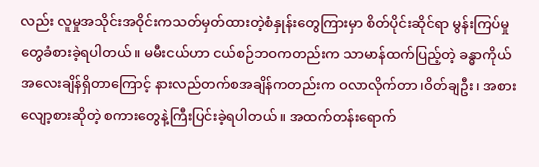လည်း လူမှုအသိုင်းအဝိုင်းကသတ်မှတ်ထားတဲ့စံနှုန်းတွေကြားမှာ စိတ်ပိုင်းဆိုင်ရာ မွန်းကြပ်မှုတွေခံစားခဲ့ရပါတယ်။ မမီးငယ်ဟာ ငယ်စဉ်ဘဝကတည်းက သာမာန်ထက်ပြည့်တဲ့ ခန္ဓာကိုယ်အလေးချိန်ရှိတာကြောင့် နားလည်တက်စအချိန်ကတည်းက ဝလာလိုက်တာ၊ဝိတ်ချဦး၊ အစားလျော့စားဆိုတဲ့ စကားတွေနဲ့ကြီးပြင်းခဲ့ရပါတယ်။ အထက်တန်းရောက်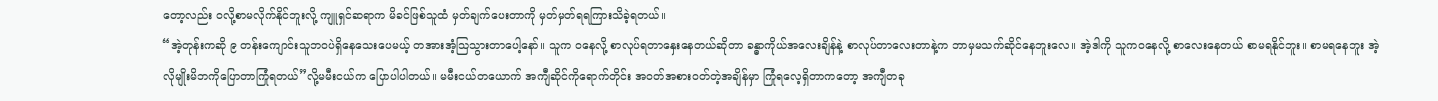တော့လည်း ဝလို့စာမလိုက်နိုင်ဘူးလို့ ကျူရှင်ဆရာက မိခင်ဖြစ်သူထံ မှတ်ချက်ပေးတာကို မှတ်မှတ်ရရကြားသိခဲ့ရတယ်။
“အဲ့တုန်းကဆို ၉ တန်းကျောင်းသူဘဝပဲရှိနေသေးပေမယ့် တအားအံ့သြသွားတာပေါ့နော်။ သူက ဝနေလို့ စာလုပ်ရတာနှေးနေတယ်ဆိုတာ ခန္ဓာကိုယ်အလေးချိန်နဲ့ စာလုပ်တာလေးတာနဲ့က ဘာမှမသက်ဆိုင်နေဘူးလေ။ အဲ့ဒါကို သူကဝနေလို့ စာလေးနေတယ် စာမရနိုင်ဘူး။ စာမရနေဘူး အဲ့လိုမျိုးမိဘကိုပြောတာကြုံရတယ်”လို့မမီးငယ်က ပြောပါပါတယ်။ မမီးငယ်တယောက် အကျီဆိုင်ကိုရောက်တိုင်း အဝတ်အစားဝတ်တဲ့အချိန်မှာ ကြုံရလေ့ရှိတာကတော့ အကျီတခု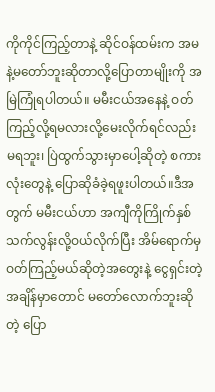ကိုကိုင်ကြည့်တာနဲ့ ဆိုင်ဝန်ထမ်းက အမနဲ့မတော်ဘူးဆိုတာလို့ပြောတာမျိုးကို အမြဲကြုံရပါတယ်။ မမီးငယ်အနေနဲ့ ဝတ်ကြည့်လို့ရမလားလို့မေးလိုက်ရင်လည်း မရဘူး၊ ပြဲထွက်သွားမှာပေါ့ဆိုတဲ့ စကားလုံးတွေနဲ့ ပြောဆိုခံခဲ့ရဖူးပါတယ်။ဒီအတွက် မမီးငယ်ဟာ အကျီကိုကြိုက်နှစ်သက်လွန်းလို့ဝယ်လိုက်ပြီး အိမ်ရောက်မှဝတ်ကြည့်မယ်ဆိုတဲ့အတွေးနဲ့ ငွေရှင်းတဲ့အချိန်မှာတောင် မတော်လောက်ဘူးဆိုတဲ့ ပြော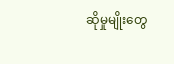ဆိုမှုမျိုးတွေ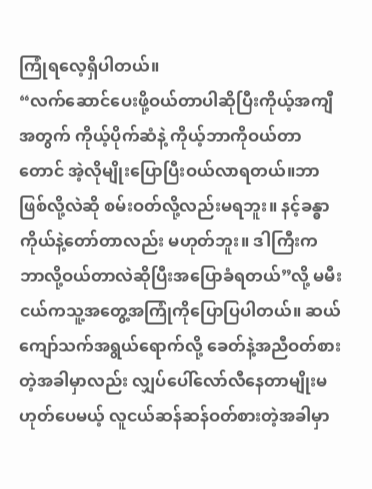ကြုံရလေ့ရှိပါတယ်။
“လက်ဆောင်ပေးဖို့ဝယ်တာပါဆိုပြီးကိုယ့်အကျီအတွက် ကိုယ့်ပိုက်ဆံနဲ့ ကိုယ့်ဘာကိုဝယ်တာတောင် အဲ့လိုမျိုးပြောပြီးဝယ်လာရတယ်။ဘာဖြစ်လို့လဲဆို စမ်းဝတ်လို့လည်းမရဘူး။ နင့်ခန္ဓာကိုယ်နဲ့တော်တာလည်း မဟုတ်ဘူး။ ဒါကြီးက ဘာလို့ဝယ်တာလဲဆိုပြီးအပြောခံရတယ်”လို့ မမီးငယ်ကသူ့အတွေ့အကြုံကိုပြောပြပါတယ်။ ဆယ်ကျော်သက်အရွယ်ရောက်လို့ ခေတ်နဲ့အညီဝတ်စားတဲ့အခါမှာလည်း လျှပ်ပေါ်လော်လီနေတာမျိုးမဟုတ်ပေမယ့် လူငယ်ဆန်ဆန်ဝတ်စားတဲ့အခါမှာ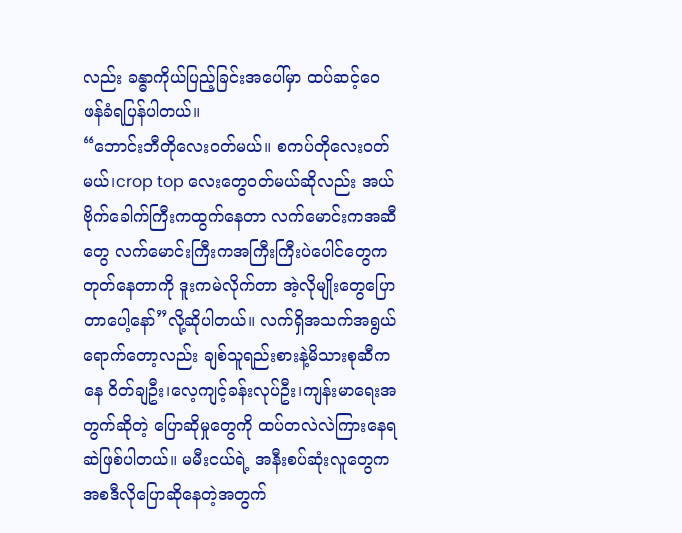လည်း ခန္ဓာကိုယ်ပြည့်ခြင်းအပေါ်မှာ ထပ်ဆင့်ဝေဖန်ခံရပြန်ပါတယ်။
“ဘောင်းဘီတိုလေးဝတ်မယ်။ စကပ်တိုလေးဝတ်မယ်၊crop top လေးတွေဝတ်မယ်ဆိုလည်း အယ်ဗိုက်ခေါက်ကြီးကထွက်နေတာ လက်မောင်းကအဆီတွေ လက်မောင်းကြီးကအကြီးကြီးပဲပေါင်တွေက တုတ်နေတာကို ဒူးကမဲလိုက်တာ အဲ့လိုမျိုးတွေပြောတာပေါ့နော်”လို့ဆိုပါတယ်။ လက်ရှိအသက်အရွယ်ရောက်တော့လည်း ချစ်သူရည်းစားနဲ့မိသားစုဆီကနေ ဝိတ်ချဦး၊လေ့ကျင့်ခန်းလုပ်ဦး၊ကျန်းမာရေးအတွက်ဆိုတဲ့ ပြောဆိုမှုတွေကို ထပ်တလဲလဲကြားနေရဆဲဖြစ်ပါတယ်။ မမီးငယ်ရဲ့ အနီးစပ်ဆုံးလူတွေကအစဒီလိုပြောဆိုနေတဲ့အတွက်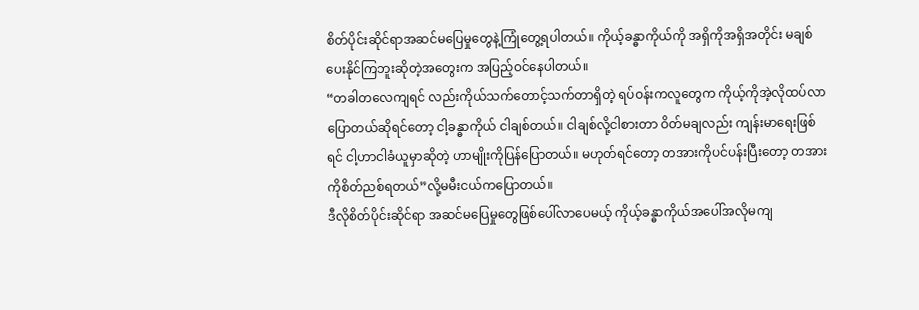စိတ်ပိုင်းဆိုင်ရာအဆင်မပြေမှုတွေနဲ့ကြုံတွေ့ရပါတယ်။ ကိုယ့်ခန္ဓာကိုယ်ကို အရှိကိုအရှိအတိုင်း မချစ်ပေးနိုင်ကြဘူးဆိုတဲ့အတွေးက အပြည့်ဝင်နေပါတယ်။
“တခါတလေကျရင် လည်းကိုယ်သက်တောင့်သက်တာရှိတဲ့ ရပ်ဝန်းကလူတွေက ကိုယ့်ကိုအဲ့လိုထပ်လာပြောတယ်ဆိုရင်တော့ ငါ့ခန္ဓာကိုယ် ငါချစ်တယ်။ ငါချစ်လို့ငါစားတာ ဝိတ်မချလည်း ကျန်းမာရေးဖြစ်ရင် ငါ့ဟာငါခံယူမှာဆိုတဲ့ ဟာမျိုးကိုပြန်ပြောတယ်။ မဟုတ်ရင်တော့ တအားကိုပင်ပန်းပြီးတော့ တအားကိုစိတ်ညစ်ရတယ်”လို့မမီးငယ်ကပြောတယ်။
ဒီလိုစိတ်ပိုင်းဆိုင်ရာ အဆင်မပြေမှုတွေဖြစ်ပေါ်လာပေမယ့် ကိုယ့်ခန္ဓာကိုယ်အပေါ်အလိုမကျ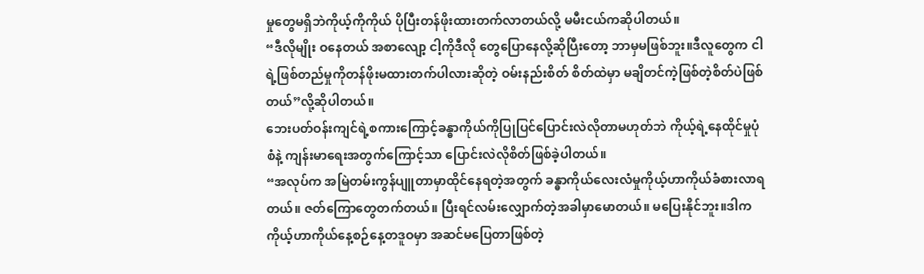မှုတွေမရှိဘဲကိုယ့်ကိုကိုယ် ပိုပြီးတန်ဖိုးထားတက်လာတယ်လို့ မမီးငယ်ကဆိုပါတယ်။
“ဒီလိုမျိုး ဝနေတယ် အစာလျော့ ငါ့ကိုဒီလို တွေပြောနေလို့ဆိုပြီးတော့ ဘာမှမဖြစ်ဘူး။ဒီလူတွေက ငါရဲ့ဖြစ်တည်မှုကိုတန်ဖိုးမထားတက်ပါလားဆိုတဲ့ ဝမ်းနည်းစိတ် စိတ်ထဲမှာ မချိတင်ကဲ့ဖြစ်တဲ့စိတ်ပဲဖြစ်တယ်”လို့ဆိုပါတယ်။
ဘေးပတ်ဝန်းကျင်ရဲ့စကားကြောင့်ခန္ဓာကိုယ်ကိုပြုပြင်ပြောင်းလဲလိုတာမဟုတ်ဘဲ ကိုယ့်ရဲ့နေထိုင်မှုပုံစံနဲ့ ကျန်းမာရေးအတွက်ကြောင့်သာ ပြောင်းလဲလိုစိတ်ဖြစ်ခဲ့ပါတယ်။
“အလုပ်က အမြဲတမ်းကွန်ပျူတာမှာထိုင်နေရတဲ့အတွက် ခန္ဓာကိုယ်လေးလံမှုကိုယ့်ဟာကိုယ်ခံစားလာရတယ်။ ဇတ်ကြောတွေတက်တယ်။ ပြီးရင်လမ်းလျှောက်တဲ့အခါမှာမောတယ်။ မပြေးနိုင်ဘူး။ဒါက ကိုယ့်ဟာကိုယ်နေ့စဉ်နေ့တဒူဝမှာ အဆင်မပြေတာဖြစ်တဲ့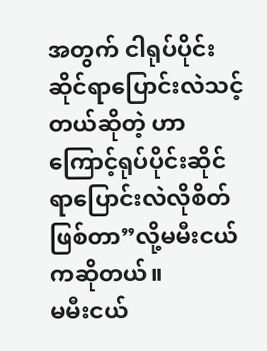အတွက် ငါရုပ်ပိုင်းဆိုင်ရာပြောင်းလဲသင့်တယ်ဆိုတဲ့ ဟာကြောင့်ရုပ်ပိုင်းဆိုင်ရာပြောင်းလဲလိုစိတ်ဖြစ်တာ”လို့မမီးငယ်ကဆိုတယ်။
မမီးငယ်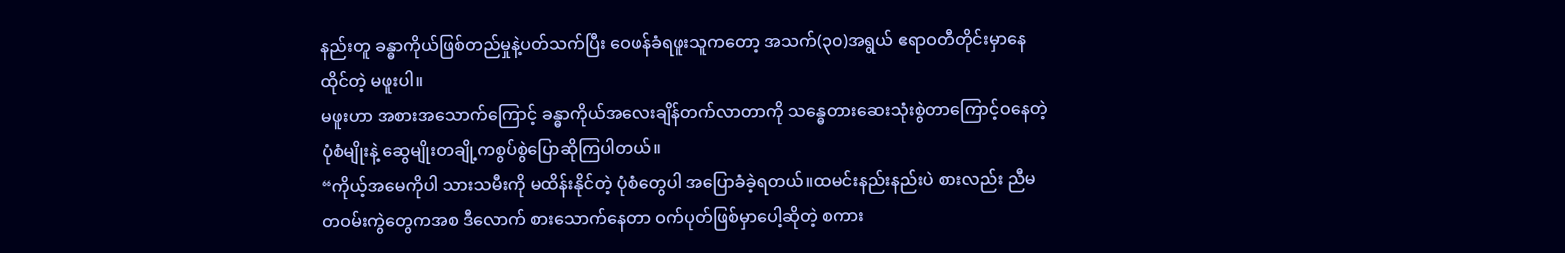နည်းတူ ခန္ဓာကိုယ်ဖြစ်တည်မှုနဲ့ပတ်သက်ပြီး ဝေဖန်ခံရဖူးသူကတော့ အသက်(၃၀)အရွယ် ဧရာဝတီတိုင်းမှာနေထိုင်တဲ့ မဖူးပါ။
မဖူးဟာ အစားအသောက်ကြောင့် ခန္ဓာကိုယ်အလေးချိန်တက်လာတာကို သန္ဓေတားဆေးသုံးစွဲတာကြောင့်ဝနေတဲ့ပုံစံမျိုးနဲ့ ဆွေမျိုးတချို့ကစွပ်စွဲပြောဆိုကြပါတယ်။
“ကိုယ့်အမေကိုပါ သားသမီးကို မထိန်းနိုင်တဲ့ ပုံစံတွေပါ အပြောခံခဲ့ရတယ်။ထမင်းနည်းနည်းပဲ စားလည်း ညီမတဝမ်းကွဲတွေကအစ ဒီလောက် စားသောက်နေတာ ဝက်ပုတ်ဖြစ်မှာပေါ့ဆိုတဲ့ စကား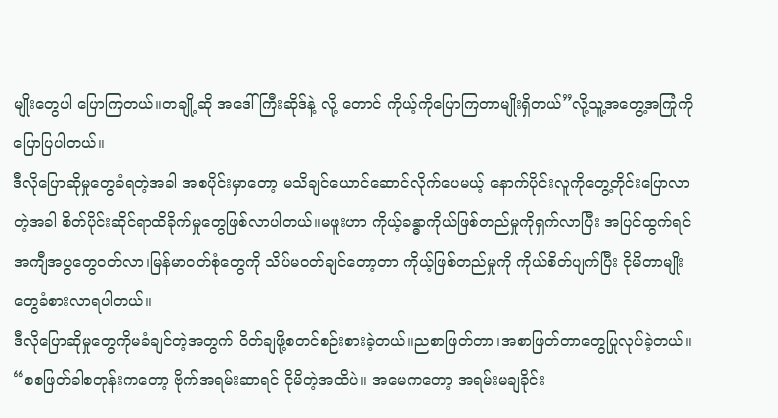မျိုးတွေပါ ပြောကြတယ်။တချို့ဆို အဒေါ်ကြီးဆိုဒ်နဲ့ လို့ တောင် ကိုယ့်ကိုပြောကြတာမျိုးရှိတယ်”လို့သူ့အတွေ့အကြုံကိုပြောပြပါတယ်။
ဒီလိုပြောဆိုမှုတွေခံရတဲ့အခါ အစပိုင်းမှာတော့ မသိချင်ယောင်ဆောင်လိုက်ပေမယ့် နောက်ပိုင်းလူကိုတွေ့တိုင်းပြောလာတဲ့အခါ စိတ်ပိုင်းဆိုင်ရာထိခိုက်မှုတွေဖြစ်လာပါတယ်။မဖူးဟာ ကိုယ့်ခန္ဓာကိုယ်ဖြစ်တည်မှုကိုရှက်လာပြီး အပြင်ထွက်ရင်အကျီအပွတွေဝတ်လာ၊မြန်မာဝတ်စုံတွေကို သိပ်မဝတ်ချင်တော့တာ ကိုယ့်ဖြစ်တည်မှုကို ကိုယ်စိတ်ပျက်ပြီး ငိုမိတာမျိုးတွေခံစားလာရပါတယ်။
ဒီလိုပြောဆိုမှုတွေကိုမခံချင်တဲ့အတွက် ဝိတ်ချဖို့စတင်စဉ်းစားခဲ့တယ်။ညစာဖြတ်တာ၊အစာဖြတ်တာတွေပြုလုပ်ခဲ့တယ်။
“စစဖြတ်ခါစတုန်းကတော့ ဗိုက်အရမ်းဆာရင် ငိုမိတဲ့အထိပဲ။ အမေကတော့ အရမ်းမချခိုင်း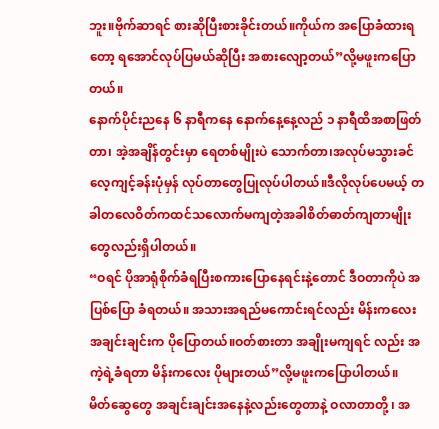ဘူး။ဗိုက်ဆာရင် စားဆိုပြီးစားခိုင်းတယ်။ကိုယ်က အပြောခံထားရတော့ ရအောင်လုပ်ပြမယ်ဆိုပြီး အစားလျော့တယ်”လို့မဖူးကပြောတယ်။
နောက်ပိုင်းညနေ ၆ နာရီကနေ နောက်နေ့နေ့လည် ၁ နာရီထိအစာဖြတ်တာ၊ အဲ့အချိန်တွင်းမှာ ရေတစ်မျိုးပဲ သောက်တာ၊အလုပ်မသွားခင် လေ့ကျင့်ခန်းပုံမှန် လုပ်တာတွေပြုလုပ်ပါတယ်။ဒီလိုလုပ်ပေမယ့် တခါတလေဝိတ်ကထင်သလောက်မကျတဲ့အခါစိတ်ဓာတ်ကျတာမျိုးတွေလည်းရှိပါတယ်။
“ဝရင် ပိုအာရုံစိုက်ခံရပြီးစကားပြောနေရင်းနဲ့တောင် ဒီဝတာကိုပဲ အပြစ်ပြော ခံရတယ်။ အသားအရည်မကောင်းရင်လည်း မိန်းကလေးအချင်းချင်းက ပိုပြောတယ်။ဝတ်စားတာ အချိုးမကျရင် လည်း အကဲ့ရဲ့ခံရတာ မိန်းကလေး ပိုများတယ်”လို့မဖူးကပြောပါတယ်။
မိတ်ဆွေတွေ အချင်းချင်းအနေနဲ့လည်းတွေတာနဲ့ ဝလာတာတို့ ၊ အ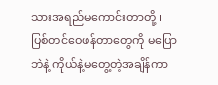သားအရည်မကောင်းတာတို့ ၊ ပြစ်တင်ဝေဖန်တာတွေကို မပြောဘဲနဲ့ ကိုယ်နဲ့မတွေ့တဲ့အချိန်ကာ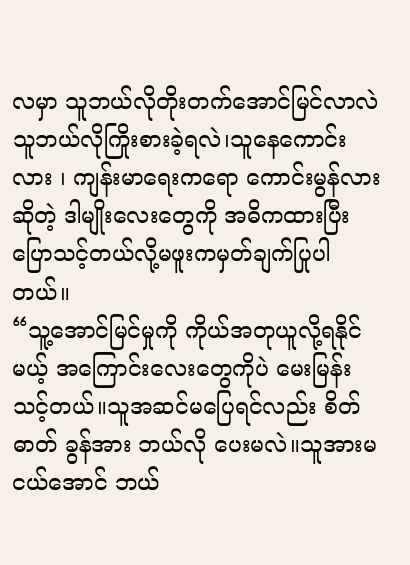လမှာ သူဘယ်လိုတိုးတက်အောင်မြင်လာလဲ သူဘယ်လိုကြိုးစားခဲ့ရလဲ၊သူနေကောင်းလား ၊ ကျန်းမာရေးကရော ကောင်းမွန်လားဆိုတဲ့ ဒါမျိုးလေးတွေကို အဓိကထားပြီးပြောသင့်တယ်လို့မဖူးကမှတ်ချက်ပြုပါတယ်။
“သူ့အောင်မြင်မှုကို ကိုယ်အတုယူလို့ရနိုင်မယ့် အကြောင်းလေးတွေကိုပဲ မေးမြန်းသင့်တယ်။သူအဆင်မပြေရင်လည်း စိတ်ဓာတ် ခွန်အား ဘယ်လို ပေးမလဲ။သူအားမငယ်အောင် ဘယ်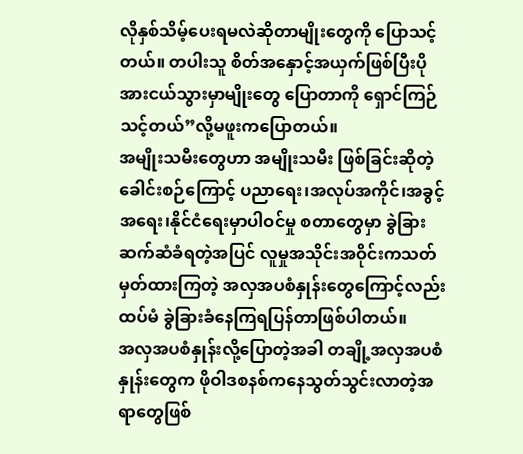လိုနှစ်သိမ့်ပေးရမလဲဆိုတာမျိုးတွေကို ပြောသင့်တယ်။ တပါးသူ စိတ်အနှောင့်အယှက်ဖြစ်ပြီးပိုအားငယ်သွားမှာမျိုးတွေ ပြောတာကို ရှောင်ကြဉ်သင့်တယ်”လို့မဖူးကပြောတယ်။
အမျိုးသမီးတွေဟာ အမျိုးသမီး ဖြစ်ခြင်းဆိုတဲ့ခေါင်းစဉ်ကြောင့် ပညာရေး၊အလုပ်အကိုင်၊အခွင့်အရေး၊နိုင်ငံရေးမှာပါဝင်မှု စတာတွေမှာ ခွဲခြားဆက်ဆံခံရတဲ့အပြင် လူမှုအသိုင်းအဝိုင်းကသတ်မှတ်ထားကြတဲ့ အလှအပစံနှုန်းတွေကြောင့်လည်းထပ်မံ ခွဲခြားခံနေကြရပြန်တာဖြစ်ပါတယ်။
အလှအပစံနှုန်းလို့ပြောတဲ့အခါ တချို့အလှအပစံနှုန်းတွေက ဖိုဝါဒစနစ်ကနေသွတ်သွင်းလာတဲ့အရာတွေဖြစ်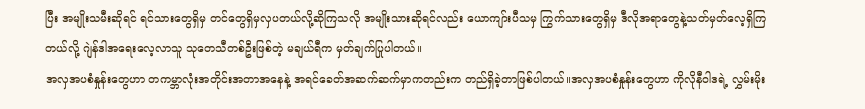ပြီး အမျိုးသမီးဆိုရင် ရင်သားတွေရှိမှ တင်တွေရှိမှလှပတယ်လို့ဆိုကြသလို အမျိုးသားဆိုရင်လည်း ယောကျာ်းပီသမှ ကြွက်သားတွေရှိမှ ဒီလိုအရာတွေနဲ့သတ်မှတ်လေ့ရှိကြတယ်လို့ ဂျဲန်ဒါအရေးလေ့လာသူ သုတေသီတစ်ဦးဖြစ်တဲ့ မချယ်ရီက မှတ်ချက်ပြုပါတယ်။
အလှအပစံနှုန်းတွေဟာ တကမ္ဘာလုံးအတိုင်းအတာအနေနဲ့ အရင်ခေတ်အဆက်ဆက်မှာကတည်းက တည်ရှိခဲ့တာဖြစ်ပါတယ်။အလှအပစံနှုန်းတွေဟာ ကိုလိုနီဝါဒရဲ့ လွှမ်းမိုး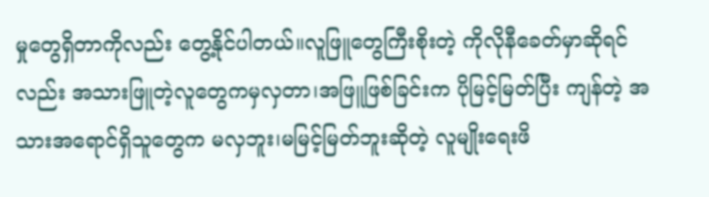မှုတွေရှိတာကိုလည်း တွေ့နိုင်ပါတယ်။လူဖြူတွေကြီးစိုးတဲ့ ကိုလိုနီခေတ်မှာဆိုရင်လည်း အသားဖြူတဲ့လူတွေကမှလှတာ၊အဖြူဖြစ်ခြင်းက ပိုမြင့်မြတ်ပြီး ကျန်တဲ့ အသားအရောင်ရှိသူတွေက မလှဘူး၊မမြင့်မြတ်ဘူးဆိုတဲ့ လူမျိုးရေးဖိ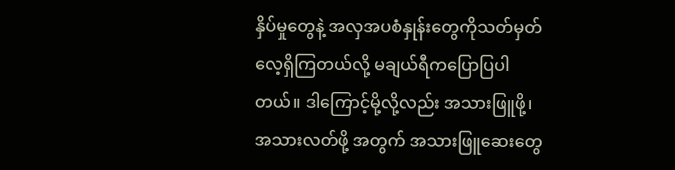နှိပ်မှုတွေနဲ့ အလှအပစံနှုန်းတွေကိုသတ်မှတ်လေ့ရှိကြတယ်လို့ မချယ်ရီကပြောပြပါတယ်။ ဒါကြောင့်မို့လို့လည်း အသားဖြူဖို့၊ အသားလတ်ဖို့ အတွက် အသားဖြူဆေးတွေ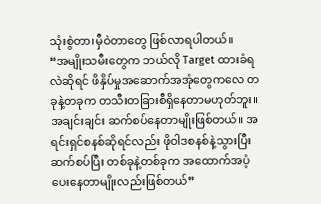သုံးစွဲတာ၊မှီဝဲတာတွေ ဖြစ်လာရပါတယ်။
“အမျိုးသမီးတွေက ဘယ်လို Target ထားခံရလဲဆိုရင် ဖိနှိပ်မှုအဆောက်အအုံတွေကလေ တခုနဲ့တခုက တသီးတခြားစီရှိနေတာမဟုတ်ဘူး။ အချင်းချင်း ဆက်စပ်နေတာမျိုးဖြစ်တယ်။ အရင်းရှင်စနစ်ဆိုရင်လည်း ဖိုဝါဒစနစ်နဲ့သွားပြီးဆက်စပ်ပြီး တစ်ခုနဲ့တစ်ခုက အထောက်အပံ့ပေးနေတာမျိုးလည်းဖြစ်တယ်”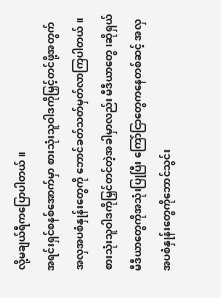လို့မချယ်ရီကပြောပါတယ်။
အရင်းရှင်စနစ်အောက်မှာ စားသုံးသူဝါဒကိုမြှင့်တင်ဖို့အတွက် အလှအပစံနှုန်းတွေကို ဘောင်ခတ်သတ်မှတ်လာကြပါတယ်။
စားသုံးသူဝါဒကိုမြှင်တင်တဲ့အခါမှာလည်း မီဒီယာတွေ၊ဆိုရှယ်မီဒီယာတွေကိုအသုံးပြုပြီး ကြော်ငြာတွေကနေတစ်ဆင့် အလှအပစံနှုန်းတွေကိုဘောင်သွင်း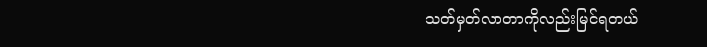သတ်မှတ်လာတာကိုလည်းမြင်ရတယ်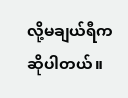လို့မချယ်ရီကဆိုပါတယ်။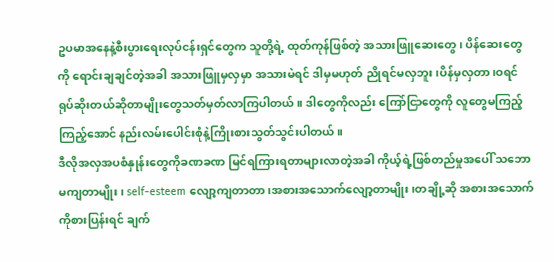ဥပမာအနေနဲ့စီးပွားရေးလုပ်ငန်းရှင်တွေက သူတို့ရဲ့ ထုတ်ကုန်ဖြစ်တဲ့ အသားဖြူဆေးတွေ၊ ပိန်ဆေးတွေကို ရောင်းချချင်တဲ့အခါ အသားဖြူမှလှမှာ အသားမဲရင် ဒါမှမဟုတ် ညိုရင်မလှဘူး၊ပိန်မှလှတာ၊ဝရင် ရုပ်ဆိုးတယ်ဆိုတာမျိုးတွေသတ်မှတ်လာကြပါတယ်။ ဒါတွေကိုလည်း ကြော်ငြာတွေကို လူတွေမကြည့်ကြည့်အောင် နည်းလမ်းပေါင်းစုံနဲ့ကြိုးစားသွတ်သွင်းပါတယ်။
ဒီလိုအလှအပစံနှုန်းတွေကိုခဏခဏ မြင်ရကြားရတာများလာတဲ့အခါ ကိုယ့်ရဲ့ဖြစ်တည်မှုအပေါ် သဘောမကျတာမျိုး၊ self-esteem လျော့ကျတာတာ၊အစားအသောက်လျော့တာမျိုး၊တချို့ဆို အစားအသောက်ကိုစားပြန်းရင် ချက်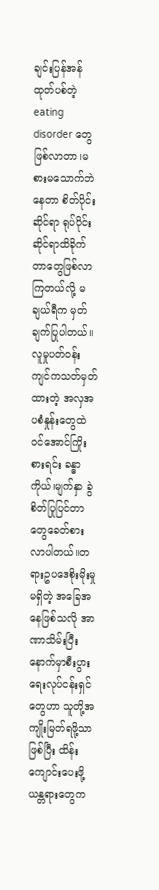ချင်းပြန်အန်ထုတ်ပစ်တဲ့ eating disorder တွေဖြစ်လာတာ၊မစားမသောက်ဘဲနေတာ စိတ်ပိုင်းဆိုင်ရာ ရုပ်ပိုင်းဆိုင်ရာထိခိုက်တာတွေဖြစ်လာကြတယ်လို့ မချယ်ရီက မှတ်ချက်ပြုပါတယ်။
လူမှုပတ်ဝန်းကျင်ကသတ်မှတ်ထားတဲ့ အလှအပစံနှုန်းတွေထဲဝင်အောင်ကြိုးစားရင်း ခန္ဓာကိုယ်၊မျက်နှာ ခွဲစိတ်ပြုပြင်တာတွေခေတ်စားလာပါတယ်။တရားဥပဒေစိုးမိုးမှုမရှိတဲ့ အခြေအနေဖြစ်သလို အာဏာသိမ်းပြီးနောက်မှာစီးပွားရေးလုပ်ငန်းရှင်တွေဟာ သူတို့အကျိုးမြတ်ရဖို့သာ ဖြစ်ပြီး ထိန်းကျောင်းပေးဖို့ ယန္တရားတွေက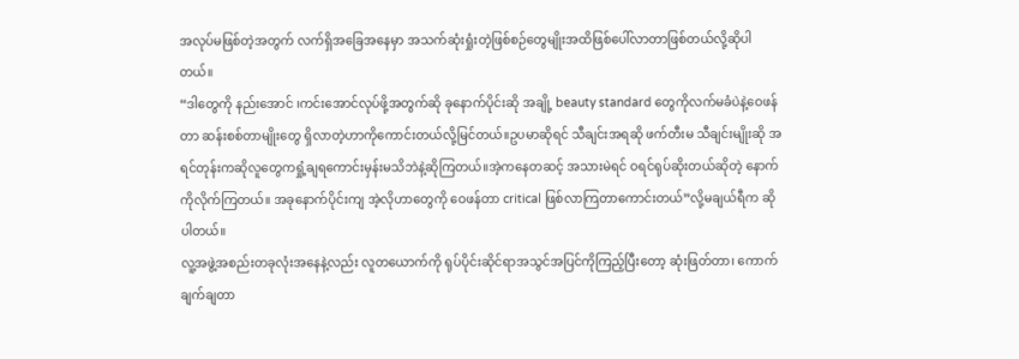အလုပ်မဖြစ်တဲ့အတွက် လက်ရှိအခြေအနေမှာ အသက်ဆုံးရှုံးတဲ့ဖြစ်စဉ်တွေမျိုးအထိဖြစ်ပေါ်လာတာဖြစ်တယ်လို့ဆိုပါတယ်။
“ဒါတွေကို နည်းအောင် ၊ကင်းအောင်လုပ်ဖို့အတွက်ဆို ခုနောက်ပိုင်းဆို အချို့ beauty standard တွေကိုလက်မခံပဲနဲ့ဝေဖန်တာ ဆန်းစစ်တာမျိုးတွေ ရှိလာတဲ့ဟာကိုကောင်းတယ်လို့မြင်တယ်။ဥပမာဆိုရင် သီချင်းအရဆို ဖက်တီးမ သီချင်းမျိုးဆို အရင်တုန်းကဆိုလူတွေကရှုံ့ချရကောင်းမှန်းမသိဘဲနဲ့ဆိုကြတယ်။အဲ့ကနေတဆင့် အသားမဲရင် ဝရင်ရုပ်ဆိုးတယ်ဆိုတဲ့ နောက်ကိုလိုက်ကြတယ်။ အခုနောက်ပိုင်းကျ အဲ့လိုဟာတွေကို ဝေဖန်တာ critical ဖြစ်လာကြတာကောင်းတယ်”လို့မချယ်ရီက ဆိုပါတယ်။
လူ့အဖွဲ့အစည်းတခုလုံးအနေနဲ့လည်း လူတယောက်ကို ရုပ်ပိုင်းဆိုင်ရာအသွင်အပြင်ကိုကြည့်ပြီးတော့ ဆုံးဖြတ်တာ၊ ကောက်ချက်ချတာ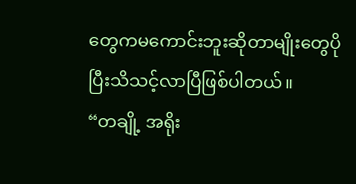တွေကမကောင်းဘူးဆိုတာမျိုးတွေပိုပြီးသိသင့်လာပြီဖြစ်ပါတယ်။
“တချို့ အရိုး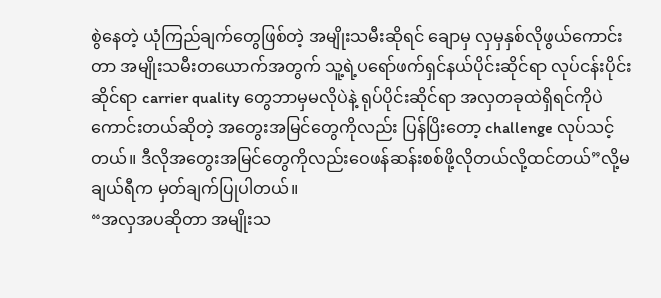စွဲနေတဲ့ ယုံကြည်ချက်တွေဖြစ်တဲ့ အမျိုးသမီးဆိုရင် ချောမှ လှမှနှစ်လိုဖွယ်ကောင်းတာ အမျိုးသမီးတယောက်အတွက် သူ့ရဲ့ပရော်ဖက်ရှင်နယ်ပိုင်းဆိုင်ရာ လုပ်ငန်းပိုင်းဆိုင်ရာ carrier quality တွေဘာမှမလိုပဲနဲ့ ရုပ်ပိုင်းဆိုင်ရာ အလှတခုထဲရှိရင်ကိုပဲ ကောင်းတယ်ဆိုတဲ့ အတွေးအမြင်တွေကိုလည်း ပြန်ပြိးတော့ challenge လုပ်သင့်တယ်။ ဒီလိုအတွေးအမြင်တွေကိုလည်းဝေဖန်ဆန်းစစ်ဖို့လိုတယ်လို့ထင်တယ်”လို့မချယ်ရီက မှတ်ချက်ပြုပါတယ်။
“အလှအပဆိုတာ အမျိုးသ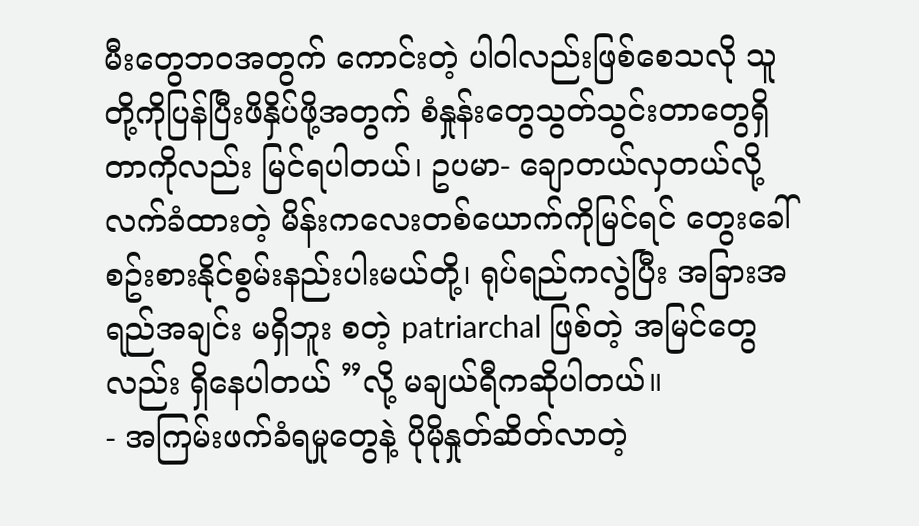မီးတွေဘဝအတွက် ကောင်းတဲ့ ပါဝါလည်းဖြစ်စေသလို သူတို့ကိုပြန်ပြီးဖိနှိပ်ဖို့အတွက် စံနှုန်းတွေသွတ်သွင်းတာတွေရှိတာကိုလည်း မြင်ရပါတယ်၊ ဥပမာ- ချောတယ်လှတယ်လို့ လက်ခံထားတဲ့ မိန်းကလေးတစ်ယောက်ကိုမြင်ရင် တွေးခေါ်စဥ်းစားနိုင်စွမ်းနည်းပါးမယ်တို့၊ ရုပ်ရည်ကလွဲပြီး အခြားအရည်အချင်း မရှိဘူး စတဲ့ patriarchal ဖြစ်တဲ့ အမြင်တွေလည်း ရှိနေပါတယ် ”လို့ မချယ်ရီကဆိုပါတယ်။
- အကြမ်းဖက်ခံရမှုတွေနဲ့ ပိုမိုနှုတ်ဆိတ်လာတဲ့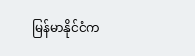မြန်မာနိုင်ငံက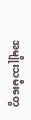အမျိုးသမီးတွေ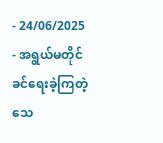- 24/06/2025
- အရွယ်မတိုင်ခင်ရေးခဲ့ကြတဲ့ သေ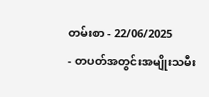တမ်းစာ - 22/06/2025
- တပတ်အတွင်းအမျိုးသမီး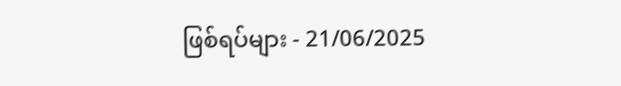ဖြစ်ရပ်များ - 21/06/2025